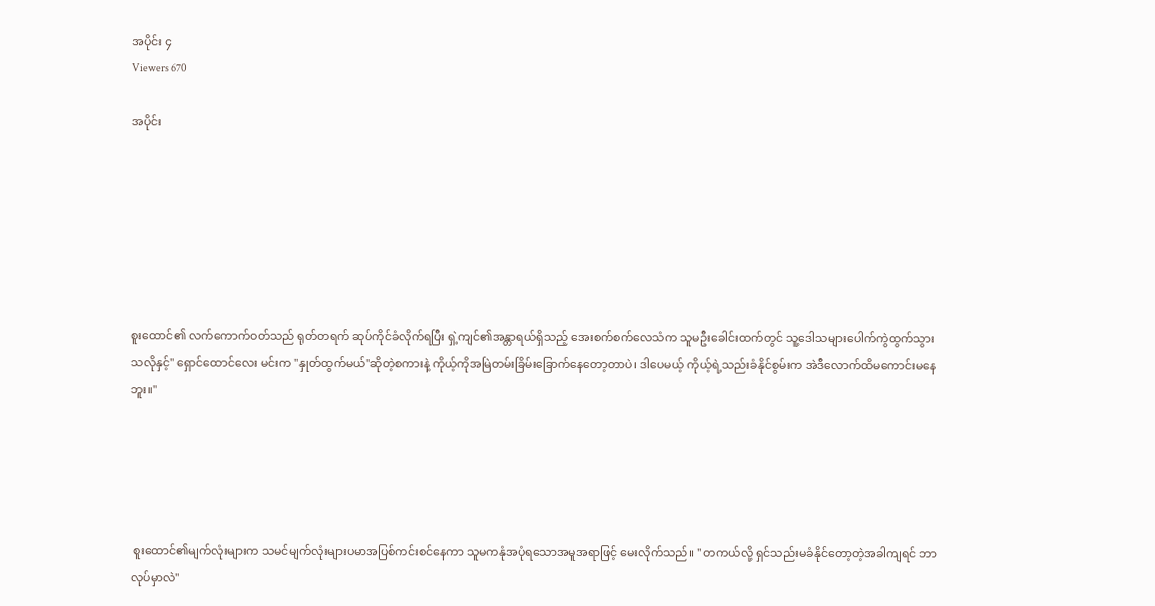အပိုင်း ၄
Viewers 670

အပိုင်း







စူးထောင်၏ လက်ကောက်ဝတ်သည် ရုတ်တရက် ဆုပ်ကိုင်ခံလိုက်ရပြီး ရှဲ့ကျင်၏အန္တာရယ်ရှိသည့် အေးစက်စက်လေသံက သူမဦးခေါင်းထက်တွင် သူ့ဒေါသများပေါက်ကွဲထွက်သွားသလိုနှင့်" ရှောင်ထောင်လေး မင်းက "နှုတ်ထွက်မယ်"ဆိုတဲ့စကားနဲ့ ကိုယ့်ကိုအမြဲတမ်းခြိမ်းခြောက်နေတော့တာပဲ၊ ဒါပေမယ့် ကိုယ့်ရဲ့သည်းခံနိုင်စွမ်းက အဲဒီလောက်ထိမကောင်းမနေဘူး။"





 စူးထောင်၏မျက်လုံးများက သမင်မျက်လုံးများပမာအပြစ်ကင်းစင်နေကာ သူမကနုံအပုံရသောအမူအရာဖြင့် မေးလိုက်သည်။ " တကယ်လို့ ရှင်သည်းမခံနိုင်တော့တဲ့အခါကျရင် ဘာလုပ်မှာလဲ"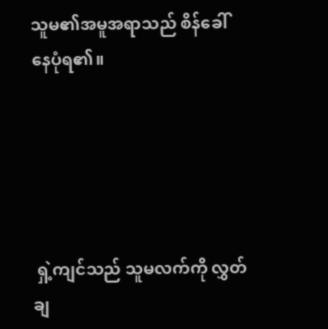သူမ၏အမူအရာသည် စိန်ခေါ်နေပုံရ၏။





 ရှဲ့ကျင်သည် သူမလက်ကို လွှတ်ချ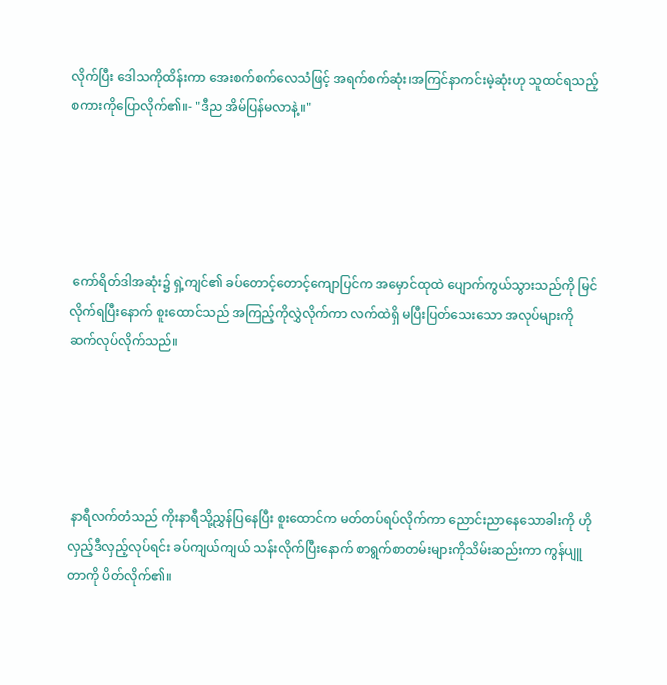လိုက်ပြီး ဒေါသကိုထိန်းကာ အေးစက်စက်လေသံဖြင့် အရက်စက်ဆုံး၊အကြင်နာကင်းမဲ့ဆုံးဟု သူထင်ရသည့်စကားကိုပြောလိုက်၏။- "ဒီည အိမ်ပြန်မလာနဲ့။"





 ကော်ရိတ်ဒါအဆုံး၌ ရှဲ့ကျင်၏ ခပ်တောင့်တောင့်ကျောပြင်က အမှောင်ထုထဲ ပျောက်ကွယ်သွားသည်ကို မြင်လိုက်ရပြီးနောက် စူးထောင်သည် အကြည့်ကိုလွှဲလိုက်ကာ လက်ထဲရှိ မပြီးပြတ်သေးသော အလုပ်များကို ဆက်လုပ်လိုက်သည်။





 နာရီလက်တံသည် ကိုးနာရီသို့ညွှန်ပြနေပြီး စူးထောင်က မတ်တပ်ရပ်လိုက်ကာ ညောင်းညာနေသောခါးကို ဟိုလှည့်ဒီလှည့်လုပ်ရင်း ခပ်ကျယ်ကျယ် သန်းလိုက်ပြီးနောက် စာရွက်စာတမ်းများကိုသိမ်းဆည်းကာ ကွန်ပျူတာကို ပိတ်လိုက်၏။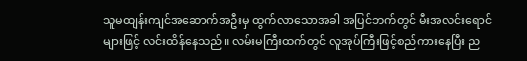သူမထျန်းကျင်အဆောက်အဦးမှ ထွက်လာသောအခါ အပြင်ဘက်တွင် မီးအလင်းရောင်များဖြင့် လင်းထိန်နေသည်။ လမ်းမကြီးထက်တွင် လူအုပ်ကြီးဖြင့်စည်ကားနေပြီး ည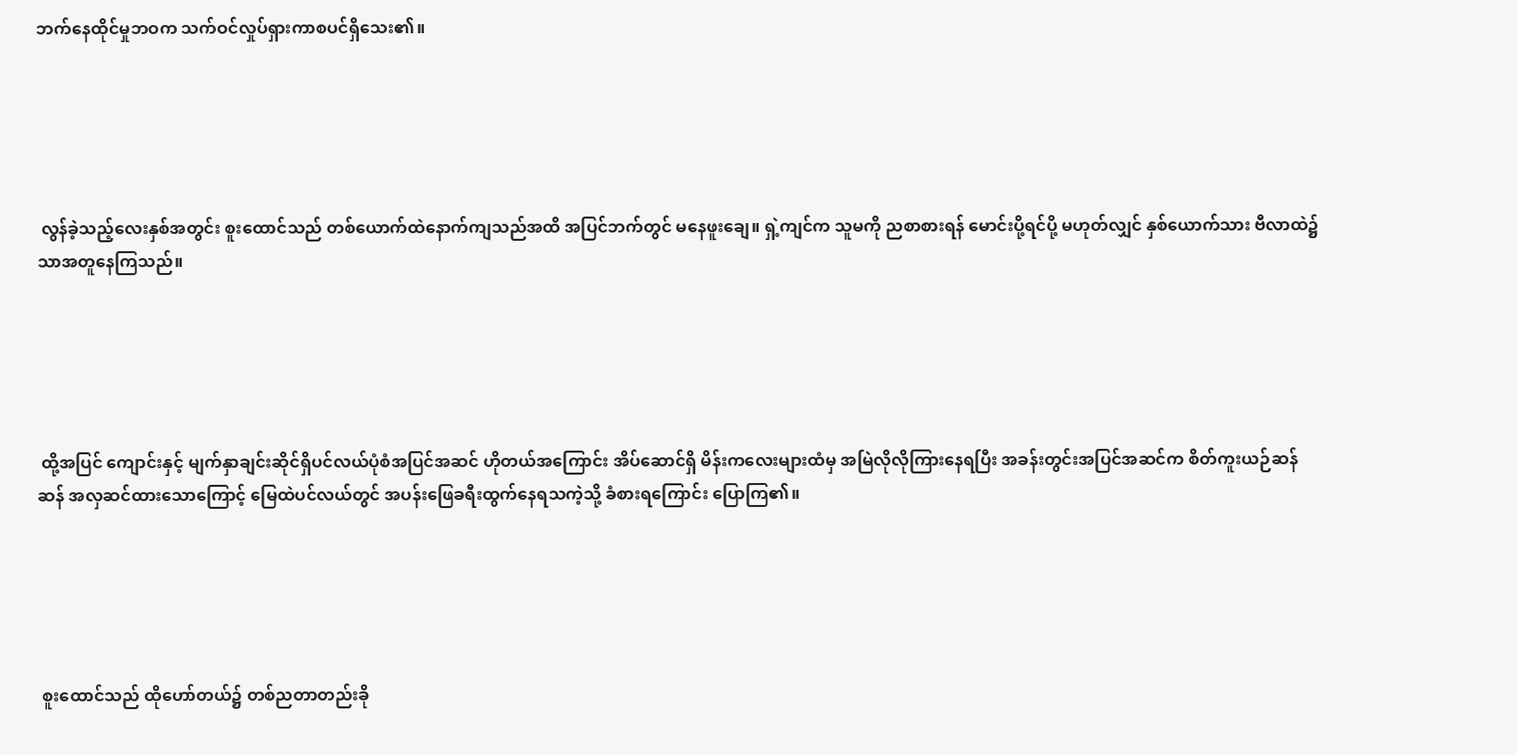ဘက်နေထိုင်မှုဘဝက သက်ဝင်လှုပ်ရှားကာစပင်ရှိသေး၏။





 လွန်ခဲ့သည့်လေးနှစ်အတွင်း စူးထောင်သည် တစ်ယောက်ထဲနောက်ကျသည်အထိ အပြင်ဘက်တွင် မနေဖူးချေ။ ရှဲ့ကျင်က သူမကို ညစာစားရန် မောင်းပို့ရင်ပို့ မဟုတ်လျှင် နှစ်ယောက်သား ဗီလာထဲ၌သာအတူနေကြသည်။





 ထို့အပြင် ကျောင်းနှင့် မျက်နှာချင်းဆိုင်ရှိပင်လယ်ပုံစံအပြင်အဆင် ဟိုတယ်အကြောင်း အိပ်ဆောင်ရှိ မိန်းကလေးများထံမှ အမြဲလိုလိုကြားနေရပြီး အခန်းတွင်းအပြင်အဆင်က စိတ်ကူးယဉ်ဆန်ဆန် အလှဆင်ထားသောကြောင့် မြေထဲပင်လယ်တွင် အပန်းဖြေခရီးထွက်နေရသကဲ့သို့ ခံစားရကြောင်း ပြောကြ၏။





 စူးထောင်သည် ထိုဟော်တယ်၌ တစ်ညတာတည်းခို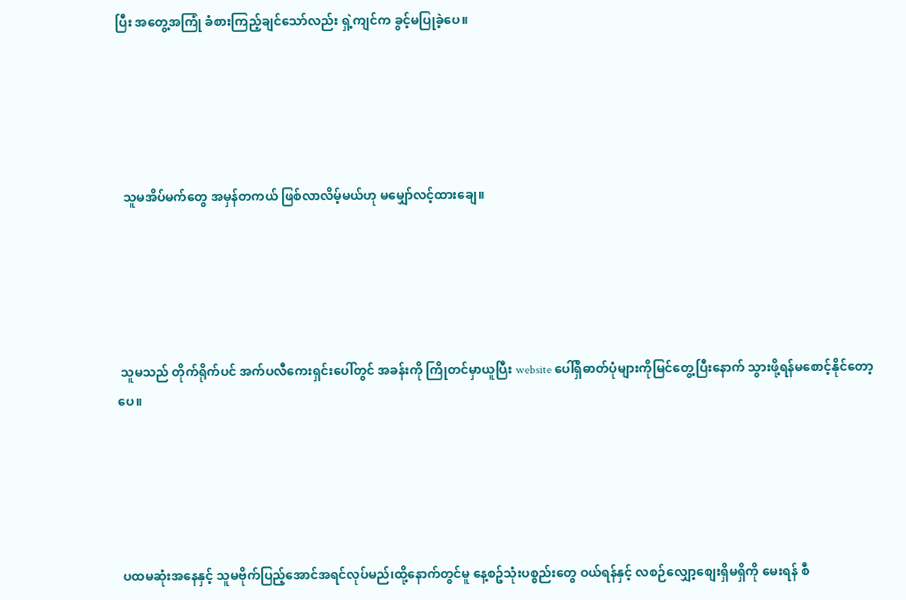ပြီး အတွေ့အကြုံ ခံစားကြည့်ချင်သော်လည်း ရှဲ့ကျင်က ခွင့်မပြုခဲ့ပေ။





  သူမအိပ်မက်တွေ အမှန်တကယ် ဖြစ်လာလိမ့်မယ်ဟု မမျှော်လင့်ထားချေ။





 သူမသည် တိုက်ရိုက်ပင် အက်ပလီကေးရှင်းပေါ်တွင် အခန်းကို ကြိုတင်မှာယူပြီး website ပေါ်ရှိဓာတ်ပုံများကိုမြင်တွေ့ပြီးနောက် သွားဖို့ရန်မစောင့်နိုင်တော့ပေ။





 ပထမဆုံးအနေနှင့် သူမဗိုက်ပြည့်အောင်အရင်လုပ်မည်၊ထို့နောက်တွင်မူ နေ့စဥ်သုံးပစ္စည်းတွေ ဝယ်ရန်နှင့် လစဉ်လျှော့စျေးရှိမရှိကို မေးရန် စီ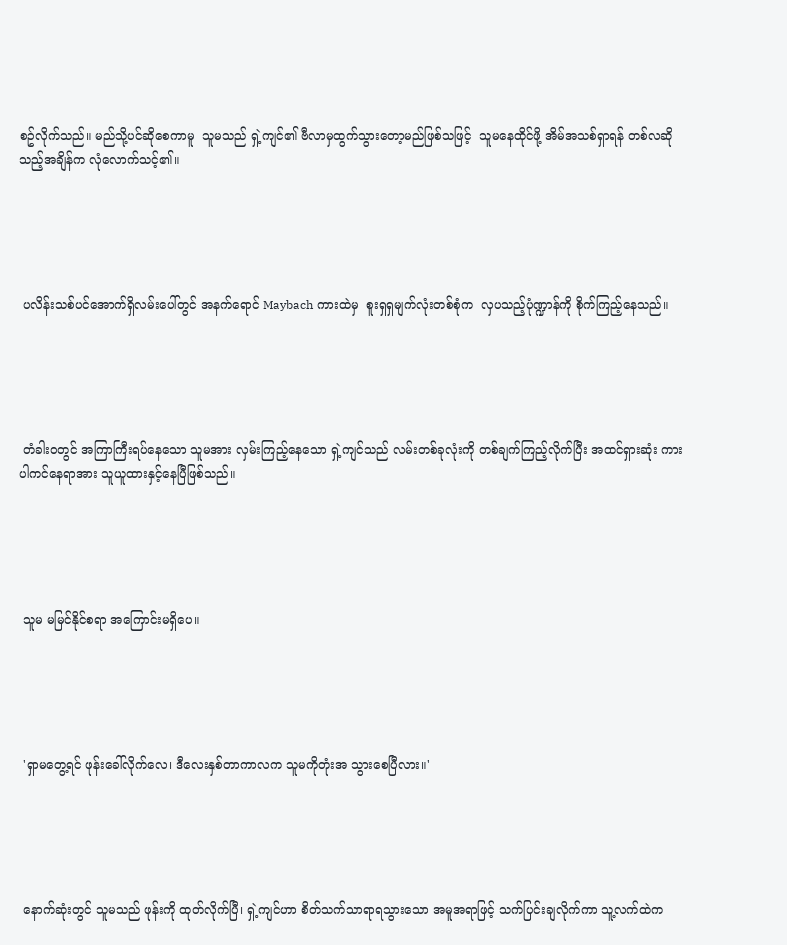စဥ်လိုက်သည်။ မည်သို့ပင်ဆိုစေကာမူ  သူမသည် ရှဲ့ကျင်၏ ဗီလာမှထွက်သွားတော့မည်ဖြစ်သဖြင့်  သူမနေထိုင်ဖို့ အိမ်အသစ်ရှာရန် တစ်လဆိုသည့်အချိန်က လုံလောက်သင့်၏။





 ပလိန်းသစ်ပင်အောက်ရှိလမ်းပေါ်တွင် အနက်ရောင် Maybach ကားထဲမှ  စူးရှရှမျက်လုံးတစ်စုံက  လှပသည့်ပုံဏ္ဍာန်ကို စိုက်ကြည့်နေသည်။





 တံခါးဝတွင် အကြာကြီးရပ်နေသော သူမအား လှမ်းကြည့်နေသော ရှဲ့ကျင်သည် လမ်းတစ်ခုလုံးကို တစ်ချက်ကြည့်လိုက်ပြီး အထင်ရှားဆုံး ကားပါကင်နေရာအား သူယူထားနှင့်နေပြီဖြစ်သည်။





 သူမ မမြင်နိုင်စရာ အကြောင်းမရှိပေ။





 'ရှာမတွေ့ရင် ဖုန်းခေါ်လိုက်လေ၊ ဒီလေးနှစ်တာကာလက သူမကိုတုံးအ သွားစေပြီလား။'





 နောက်ဆုံးတွင် သူမသည် ဖုန်းကို ထုတ်လိုက်ပြီ၊ ရှဲ့ကျင်ဟာ စိတ်သက်သာရာရသွားသော အမူအရာဖြင့် သက်ပြင်းချလိုက်ကာ သူ့လက်ထဲက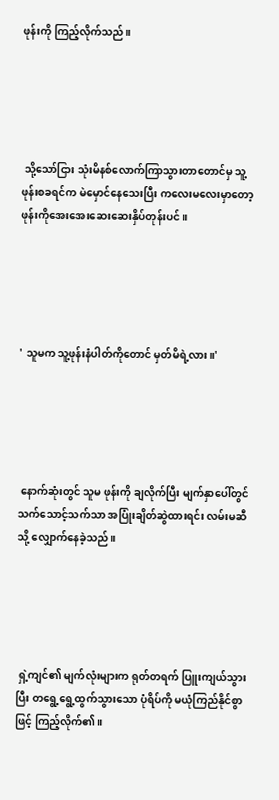ဖုန်းကို ကြည့်လိုက်သည်။





 သို့သော်ငြား သုံးမိနစ်လောက်ကြာသွားတာတောင်မှ သူ့ဖုန်းစခရင်က မဲမှောင်နေသေးပြီး ကလေးမလေးမှာတော့ ဖုန်းကိုအေးအေးဆေးဆေးနှိပ်တုန်းပင်။





' သူမက သူ့ဖုန်းနံပါတ်ကိုတောင် မှတ်မိရဲ့လား။'





 နောက်ဆုံးတွင် သူမ ဖုန်းကို ချလိုက်ပြီး မျက်နှာပေါ်တွင် သက်သောင့်သက်သာ အပြုံးချိတ်ဆွဲထားရင်း လမ်းမဆီသို့ လျှောက်နေခဲ့သည်။





 ရှဲ့ကျင်၏ မျက်လုံးများက ရုတ်တရက် ပြူးကျယ်သွားပြီး တရွေ့ရွေ့ထွက်သွားသော ပုံရိပ်ကို မယုံကြည်နိုင်စွာဖြင့် ကြည့်လိုက်၏။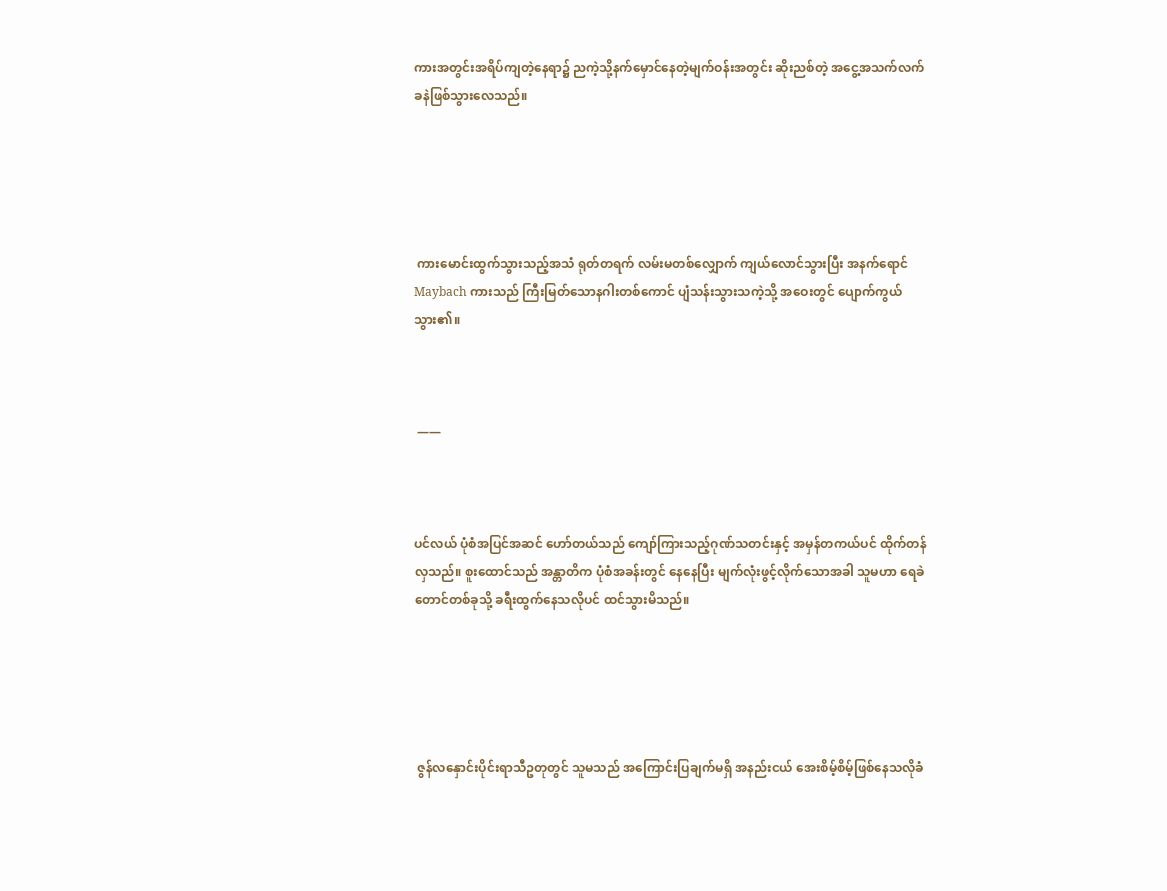ကားအတွင်းအရိပ်ကျတဲ့နေရာ၌ ညကဲ့သို့နက်မှောင်နေတဲ့မျက်ဝန်းအတွင်း ဆိုးညစ်တဲ့ အငွေ့အသက်လက်ခနဲဖြစ်သွားလေသည်။





 ကားမောင်းထွက်သွားသည့်အသံ ရုတ်တရက် လမ်းမတစ်လျှောက် ကျယ်လောင်သွားပြီး အနက်ရောင် Maybach ကားသည် ကြီးမြတ်သောနဂါးတစ်ကောင် ပျံသန်းသွားသကဲ့သို့ အဝေးတွင် ပျောက်ကွယ်သွား၏။



 ——



ပင်လယ် ပုံစံအပြင်အဆင် ဟော်တယ်သည် ကျော်ကြားသည့်ဂုဏ်သတင်းနှင့် အမှန်တကယ်ပင် ထိုက်တန်လှသည်။ စူးထောင်သည် အန္တာတိက ပုံစံအခန်းတွင် နေနေပြီး မျက်လုံးဖွင့်လိုက်သောအခါ သူမဟာ ရေခဲတောင်တစ်ခုသို့ ခရီးထွက်နေသလိုပင် ထင်သွားမိသည်။





 ဇွန်လနှောင်းပိုင်းရာသီဥတုတွင် သူမသည် အကြောင်းပြချက်မရှိ အနည်းငယ် အေးစိမ့်စိမ့်ဖြစ်နေသလိုခံ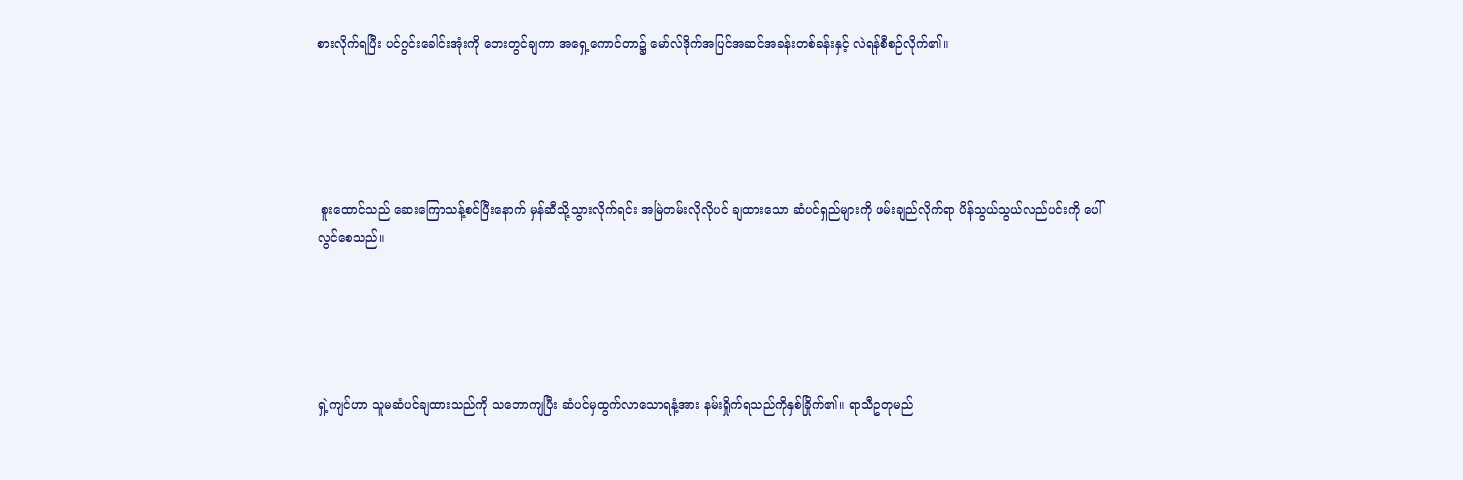စားလိုက်ရပြီး ပင်ဂွင်းခေါင်းအုံးကို ဘေးတွင်ချကာ အရှေ့ကောင်တာ၌ မော်လ်ဒိုက်အပြင်အဆင်အခန်းတစ်ခန်းနှင့် လဲရန်စီစဉ်လိုက်၏။





 စူးထောင်သည် ဆေးကြောသန့်စင်ပြီးနောက် မှန်ဆီသို့သွားလိုက်ရင်း အမြဲတမ်းလိုလိုပင် ချထားသော ဆံပင်ရှည်များကို ဖမ်းချည်လိုက်ရာ ပိန်သွယ်သွယ်လည်ပင်းကို ပေါ်လွင်စေသည်။





ရှဲ့ကျင်ဟာ သူမဆံပင်ချထားသည်ကို သဘောကျပြီး ဆံပင်မှထွက်လာသောရနံ့အား နမ်းရှိုက်ရသည်ကိုနှစ်ခြိုက်၏။ ရာသီဥတုမည်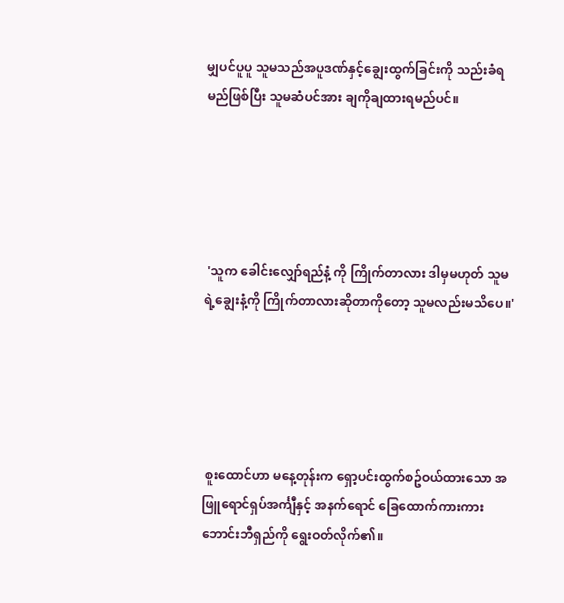မျှပင်ပူပူ သူမသည်အပူဒဏ်နှင့်ချွေးထွက်ခြင်းကို သည်းခံရမည်ဖြစ်ပြီး သူမဆံပင်အား ချကိုချထားရမည်ပင်။





 'သူက ခေါင်းလျှော်ရည်နံ့ ကို ကြိုက်တာလား ဒါမှမဟုတ် သူမရဲ့ချွေးနံ့ကို ကြိုက်တာလားဆိုတာကိုတော့ သူမလည်းမသိပေ။'





 စူးထောင်ဟာ မနေ့တုန်းက ရှော့ပင်းထွက်စဥ်ဝယ်ထားသော အဖြူရောင်ရှပ်အင်္ကျီနှင့် အနက်ရောင် ခြေထောက်ကားကား ဘောင်းဘီရှည်ကို ရွေးဝတ်လိုက်၏။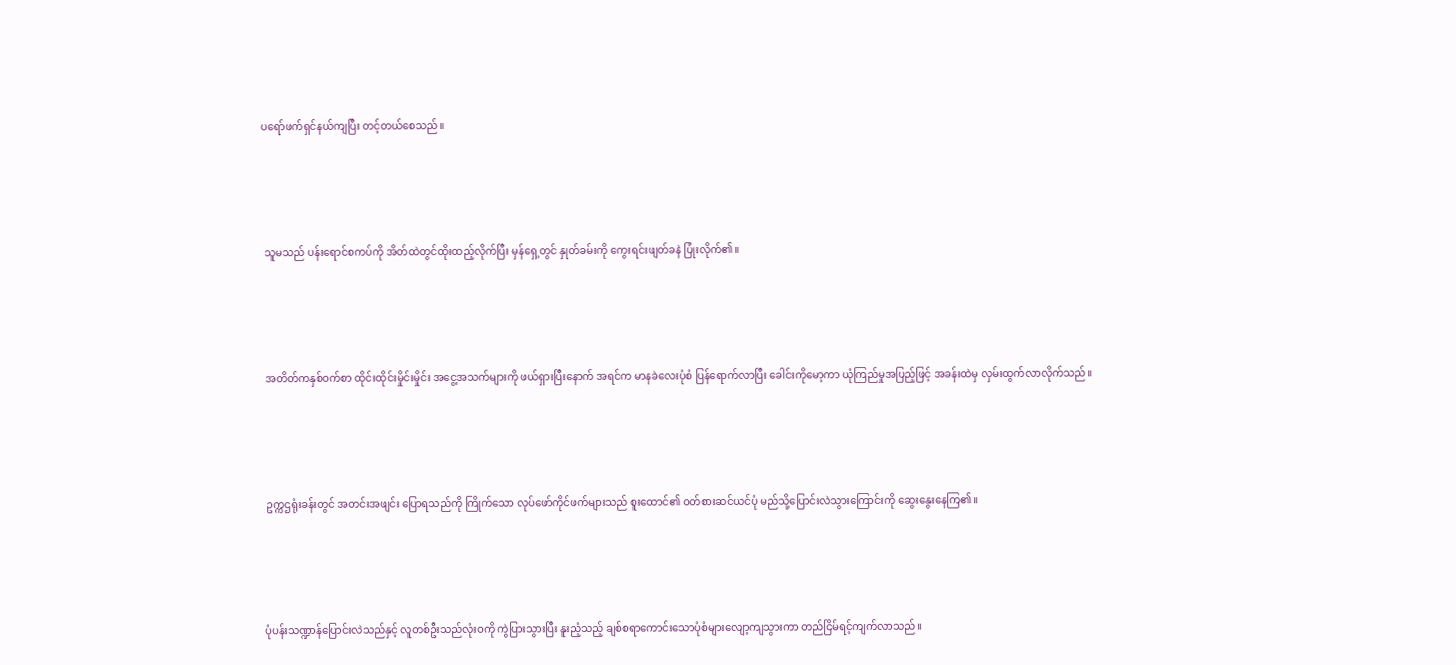ပရော်ဖက်ရှင်နယ်ကျပြီး တင့်တယ်စေသည်။





 သူမသည် ပန်းရောင်စကပ်ကို အိတ်ထဲတွင်ထိုးထည့်လိုက်ပြီး မှန်ရှေ့တွင် နှုတ်ခမ်းကို ကွေးရင်းဖျတ်ခနဲ ပြုံးလိုက်၏။





 အတိတ်ကနှစ်ဝက်စာ ထိုင်းထိုင်းမှိုင်းမှိုင်း အငွေ့အသက်များကို ဖယ်ရှားပြီးနောက် အရင်က မာနခဲလေးပုံစံ ပြန်ရောက်လာပြီး ခေါင်းကိုမော့ကာ ယုံကြည်မှုအပြည့်ဖြင့် အခန်းထဲမှ လှမ်းထွက်လာလိုက်သည်။





 ဥက္ကဌရုံးခန်းတွင် အတင်းအဖျင်း ပြောရသည်ကို ကြိုက်သော လုပ်ဖော်ကိုင်ဖက်များသည် စူးထောင်၏ ဝတ်စားဆင်ယင်ပုံ မည်သို့ပြောင်းလဲသွားကြောင်းကို ဆွေးနွေးနေကြ၏။





ပုံပန်းသဏ္ဍာန်ပြောင်းလဲသည်နှင့် လူတစ်ဦးသည်လုံးဝကို ကွဲပြားသွားပြီး နူးညံ့သည့် ချစ်စရာကောင်းသောပုံစံများလျော့ကျသွားကာ တည်ငြိမ်ရင့်ကျက်လာသည်။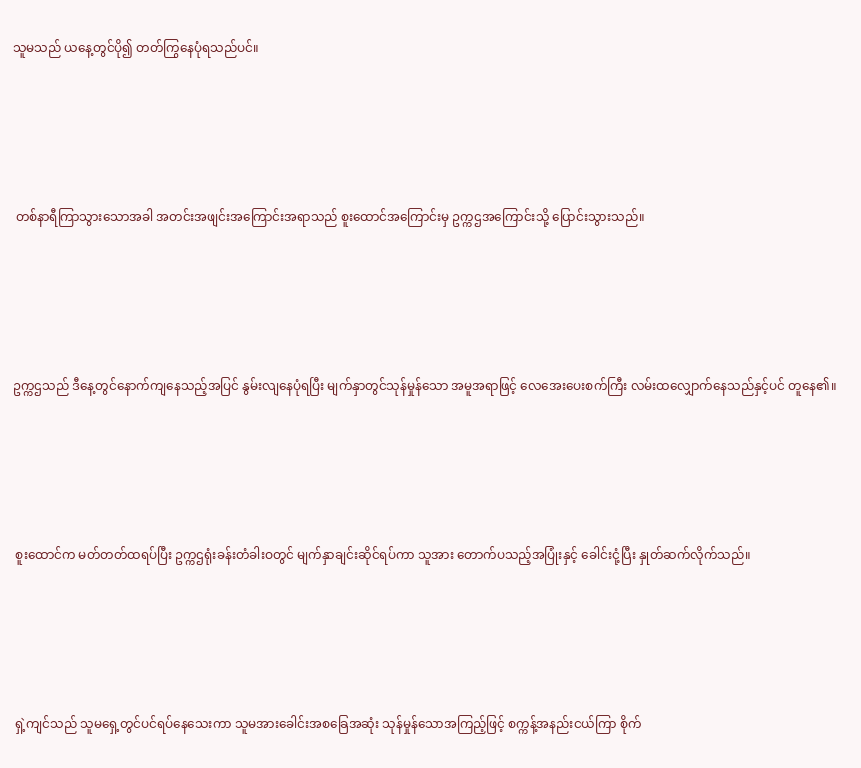သူမသည် ယနေ့တွင်ပို၍ တတ်ကြွနေပုံရသည်ပင်။





 တစ်နာရီကြာသွားသောအခါ အတင်းအဖျင်းအကြောင်းအရာသည် စူးထောင်အကြောင်းမှ ဥက္ကဌအကြောင်းသို့ ပြောင်းသွားသည်။





ဥက္ကဌသည် ဒီနေ့တွင်နောက်ကျနေသည့်အပြင် နွမ်းလျနေပုံရပြီး မျက်နှာတွင်သုန်မှုန်သော အမူအရာဖြင့် လေအေးပေးစက်ကြီး လမ်းထလျှောက်နေသည်နှင့်ပင် တူနေ၏။





 စူးထောင်က မတ်တတ်ထရပ်ပြီး ဥက္ကဌရုံးခန်းတံခါးဝတွင် မျက်နှာချင်းဆိုင်ရပ်ကာ သူအား တောက်ပသည့်အပြုံးနှင့် ခေါင်းငုံ့ပြီး နှုတ်ဆက်လိုက်သည်။





 ရှဲ့ကျင်သည် သူမရှေ့တွင်ပင်ရပ်နေသေးကာ သူမအားခေါင်းအစခြေအဆုံး သုန်မှုန်သောအကြည့်ဖြင့် စက္ကန့်အနည်းငယ်ကြာ စိုက်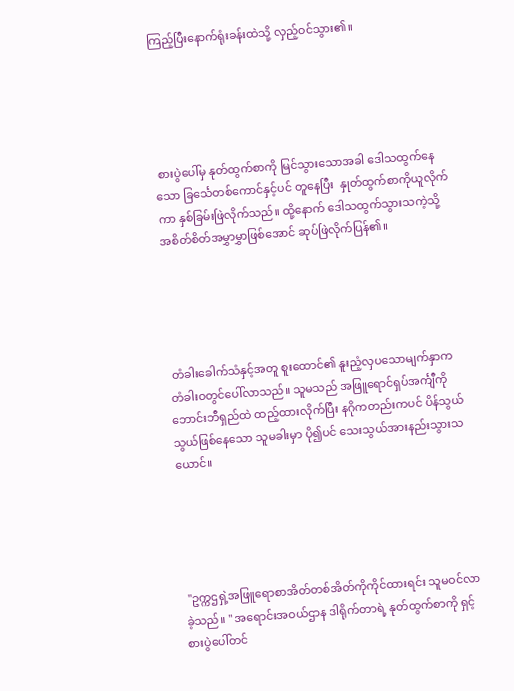ကြည့်ပြီးနောက်ရုံးခန်းထဲသို့ လှည့်ဝင်သွား၏။





 စားပွဲပေါ်မှ နုတ်ထွက်စာကို မြင်သွားသောအခါ ဒေါသထွက်နေသော ခြင်္သေတစ်ကောင်နှင့်ပင် တူနေပြီး  နှုတ်ထွက်စာကိုယူလိုက်ကာ နှစ်ခြမ်းဖြဲလိုက်သည်။ ထို့နောက် ဒေါသထွက်သွားသကဲ့သို့ အစိတ်စိတ်အမွှာမွှာဖြစ်အောင် ဆုပ်ဖြဲလိုက်ပြန်၏။





 တံခါးခေါက်သံနှင့်အတူ စူးထောင်၏ နူးညံ့လှပသောမျက်နှာက တံခါးဝတွင်ပေါ်လာသည်။ သူမသည် အဖြူရောင်ရှပ်အင်္ကျီကို ဘောင်းဘီရှည်ထဲ ထည့်ထားလိုက်ပြီး နဂိုကတည်းကပင် ပိန်သွယ်သွယ်ဖြစ်နေသော သူမခါးမှာ ပို၍ပင် သေးသွယ်အားနည်းသွားသယောင်။





 "ဥက္ကဌရှဲ့အဖြူရောစာအိတ်တစ်အိတ်ကိုကိုင်ထားရင်း သူမဝင်လာခဲ့သည်။ " အရောင်းအဝယ်ဌာန ဒါရိုက်တာရဲ့ နုတ်ထွက်စာကို ရှင့်စားပွဲပေါ်တင်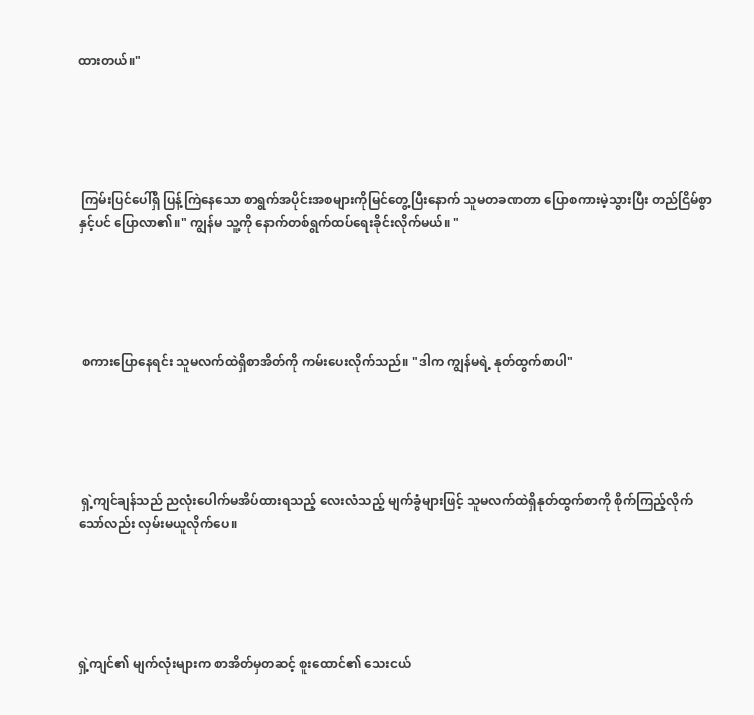ထားတယ်။"





 ကြမ်းပြင်ပေါ်ရှိ ပြန့်ကြဲနေသော စာရွက်အပိုင်းအစများကိုမြင်တွေ့ပြီးနောက် သူမတခဏတာ ပြောစကားမဲ့သွားပြီး တည်ငြိမ်စွာနှင့်ပင် ပြောလာ၏။" ကျွန်မ သူ့ကို နောက်တစ်ရွက်ထပ်ရေးခိုင်းလိုက်မယ်။ "





 စကားပြောနေရင်း သူမလက်ထဲရှိစာအိတ်ကို ကမ်းပေးလိုက်သည်။ "ဒါက ကျွန်မရဲ့ နုတ်ထွက်စာပါ"





 ရှဲ့ကျင်ချန်သည် ညလုံးပေါက်မအိပ်ထားရသည့် လေးလံသည့် မျက်ခွံများဖြင့် သူမလက်ထဲရှိနုတ်ထွက်စာကို စိုက်ကြည့်လိုက်သော်လည်း လှမ်းမယူလိုက်ပေ။





ရှဲ့ကျင်၏ မျက်လုံးများက စာအိတ်မှတဆင့် စူးထောင်၏ သေးငယ်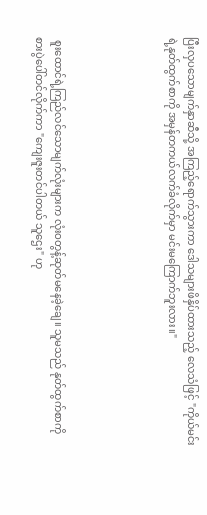ပြီးလှပသောမျက်နှာဆီသို့ အကြည့်ရောက်သွားကာ ဒေါသများဖိနှိပ်ထားသည့် လေသံဖြင့် "ကိုယ်မင်းရဲ့နုတ်ထွက်စာကို အမှန်တကယ်လက်ခံလိုက်မှာ မင်းမကြောက်ဘူးလား။"





 စူးထောင်ရဲ့ကြည်လင်သောမျက်လုံးများက လုံးဝတွန့်ဆုတ်မနေခဲ့ချေ။ သူမသည် နုတ်ထွက်စာကို စားပွဲပေါ်တင်လိုက်ကာ "ကျေးဇူးတင်ပါတယ် သူဌေး" ဟု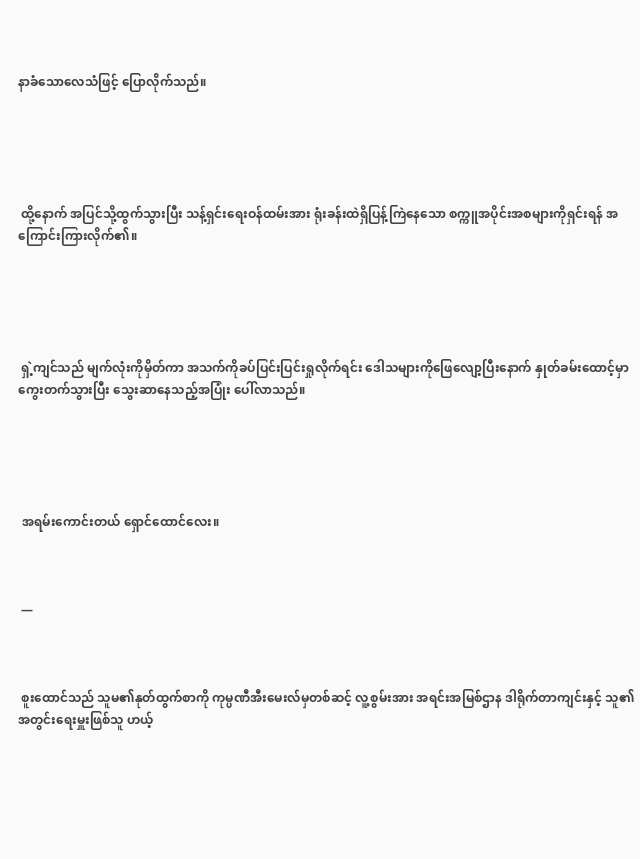နာခံသောလေသံဖြင့် ပြောလိုက်သည်။





 ထို့နောက် အပြင်သို့ထွက်သွားပြီး သန့်ရှင်းရေးဝန်ထမ်းအား ရုံးခန်းထဲရှိပြန့်ကြဲနေသော စက္ကူအပိုင်းအစများကိုရှင်းရန် အကြောင်းကြားလိုက်၏။





 ရှဲ့ကျင်သည် မျက်လုံးကိုမှိတ်ကာ အသက်ကိုခပ်ပြင်းပြင်းရှုလိုက်ရင်း ဒေါသများကိုဖြေလျော့ပြီးနောက် နှုတ်ခမ်းထောင့်မှာကွေးတက်သွားပြီး သွေးဆာနေသည့်အပြုံး ပေါ်လာသည်။





 အရမ်းကောင်းတယ် ရှောင်ထောင်လေး။



 —



 စူးထောင်သည် သူမ၏နုတ်ထွက်စာကို ကုမ္ပဏီအီးမေးလ်မှတစ်ဆင့် လူ့စွမ်းအား အရင်းအမြစ်ဌာန ဒါရိုက်တာကျင်းနှင့် သူ၏အတွင်းရေးမှူးဖြစ်သူ ဟယ့်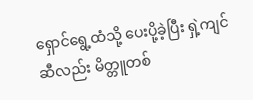ရှောင်ရွေ့ထံသို့ ပေးပို့ခဲ့ပြီး ရှဲ့ကျင်ဆီလည်း မိတ္တူတစ်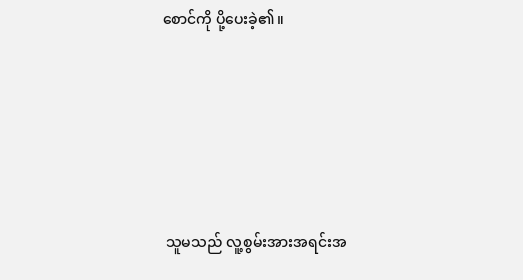စောင်ကို ပို့ပေးခဲ့၏။





 သူမသည် လူ့စွမ်းအားအရင်းအ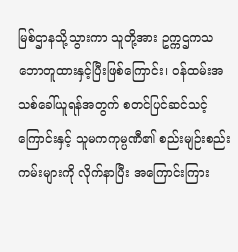မြစ်ဌာနသို့သွားကာ သူတို့အား ဥက္ကဌကသဘောတူထားနှင့်ပြီးဖြစ်ကြောင်း၊ ဝန်ထမ်းအသစ်ခေါ်ယူရန်အတွက် စတင်ပြင်ဆင်သင့်ကြောင်းနှင့် သူမကကုမ္ပဏီ၏ စည်းမျဉ်းစည်းကမ်းများကို လိုက်နာပြီး အကြောင်းကြား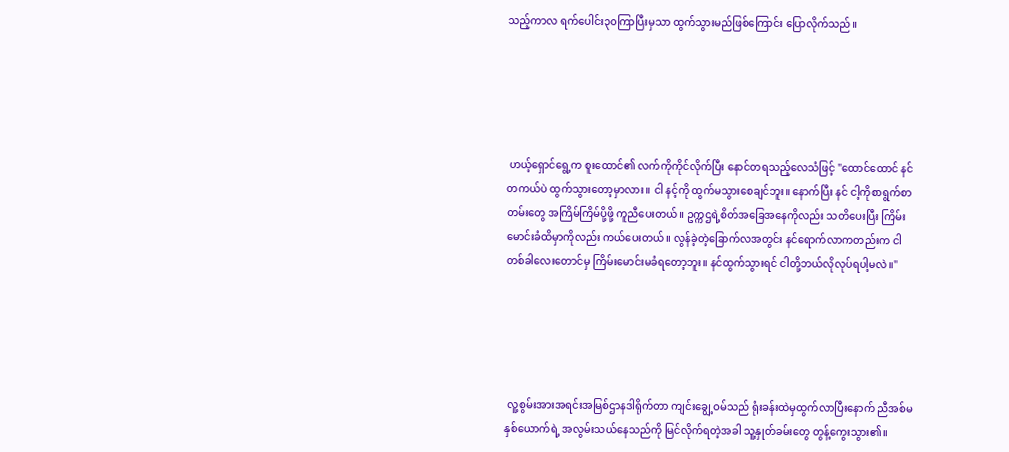သည့်ကာလ ရက်ပေါင်း၃၀ကြာပြီးမှသာ ထွက်သွားမည်ဖြစ်ကြောင်း ပြောလိုက်သည်။





 ဟယ့်ရှောင်ရွေ့က စူးထောင်၏ လက်ကိုကိုင်လိုက်ပြီး နောင်တရသည့်လေသံဖြင့် "ထောင်ထောင် နင်တကယ်ပဲ ထွက်သွားတော့မှာလား။ ငါ နင့်ကို ထွက်မသွားစေချင်ဘူး။ နောက်ပြီး နင် ငါ့ကိုစာရွက်စာတမ်းတွေ အကြိမ်ကြိမ်ပို့ဖို့ ကူညီပေးတယ်။ ဥက္ကဌရဲ့စိတ်အခြေအနေကိုလည်း သတိပေးပြီး ကြိမ်းမောင်းခံထိမှာကိုလည်း ကယ်ပေးတယ်။ လွန်ခဲ့တဲ့ခြောက်လအတွင်း နင်ရောက်လာကတည်းက ငါတစ်ခါလေးတောင်မှ ကြိမ်းမောင်းမခံရတော့ဘူး။ နင်ထွက်သွားရင် ငါတို့ဘယ်လိုလုပ်ရပါ့မလဲ။"





 လူ့စွမ်းအားအရင်းအမြစ်ဌာနဒါရိုက်တာ ကျင်းချွေ့ဝမ်သည် ရုံးခန်းထဲမှထွက်လာပြီးနောက် ညီအစ်မနှစ်ယောက်ရဲ့ အလွမ်းသယ်နေသည်ကို မြင်လိုက်ရတဲ့အခါ သူ့နှုတ်ခမ်းတွေ တွန့်ကွေးသွား၏။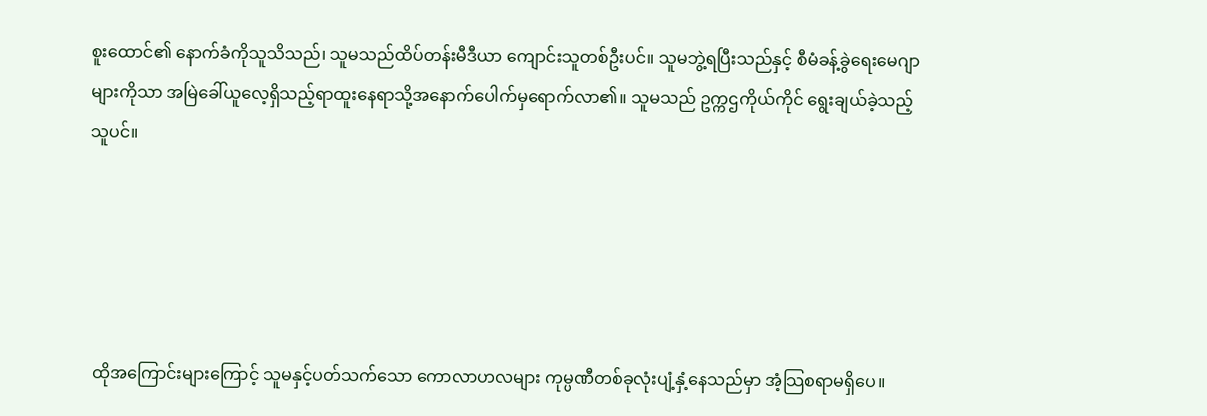စူးထောင်၏ နောက်ခံကိုသူသိသည်၊ သူမသည်ထိပ်တန်းမီဒီယာ ကျောင်းသူတစ်ဦးပင်။ သူမဘွဲ့ရပြီးသည်နှင့် စီမံခန့်ခွဲရေးမေဂျာများကိုသာ အမြဲခေါ်ယူလေ့ရှိသည့်ရာထူးနေရာသို့အနောက်ပေါက်မှရောက်လာ၏။ သူမသည် ဥက္ကဌကိုယ်ကိုင် ရွေးချယ်ခဲ့သည့်သူပင်။





 ထိုအကြောင်းများကြောင့် သူမနှင့်ပတ်သက်သော ကောလာဟလများ ကုမ္ပဏီတစ်ခုလုံးပျံ့နှံ့နေသည်မှာ အံ့သြစရာမရှိပေ။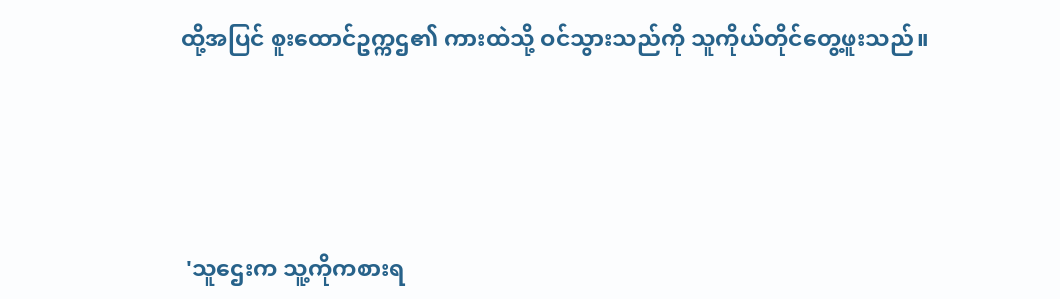ထို့အပြင် စူးထောင်ဥက္ကဌ၏ ကားထဲသို့ ဝင်သွားသည်ကို သူကိုယ်တိုင်တွေ့ဖူးသည်။





 'သူဌေးက သူ့ကိုကစားရ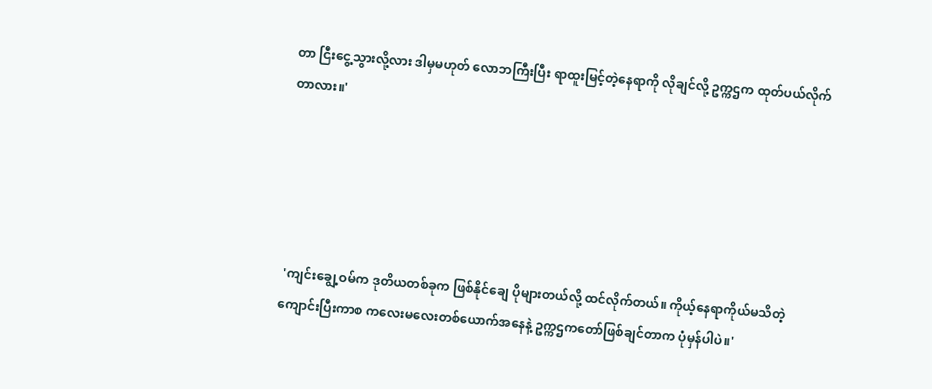တာ ငြီးငွေ့သွားလို့လား ဒါမှမဟုတ် လောဘကြီးပြီး ရာထူးမြင့်တဲ့နေရာကို လိုချင်လို့ ဥက္ကဌက ထုတ်ပယ်လိုက်တာလား။'





 'ကျင်းချွေ့ဝမ်က ဒုတိယတစ်ခုက ဖြစ်နိုင်ချေ ပိုများတယ်လို့ ထင်လိုက်တယ်။ ကိုယ့်နေရာကိုယ်မသိတဲ့ ကျောင်းပြီးကာစ ကလေးမလေးတစ်ယောက်အနေနဲ့ ဥက္ကဌကတော်ဖြစ်ချင်တာက ပုံမှန်ပါပဲ။'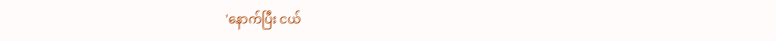'နောက်ပြီး ငယ်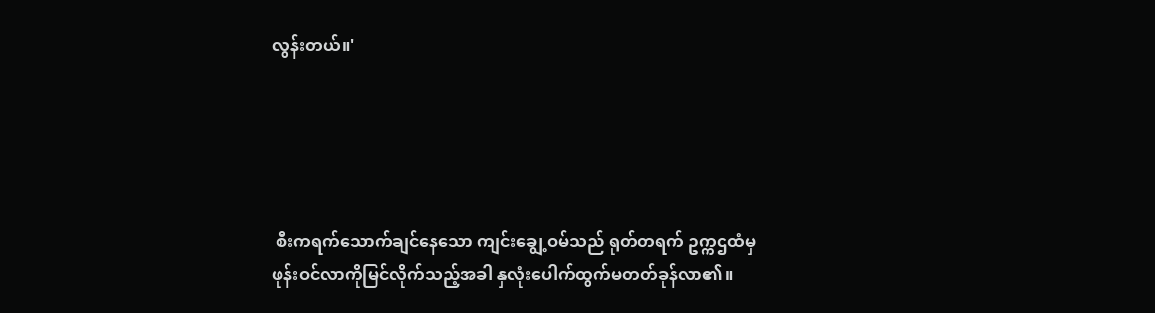လွန်းတယ်။'





 စီးကရက်သောက်ချင်နေသော ကျင်းချွေ့ဝမ်သည် ရုတ်တရက် ဥက္ကဌထံမှ ဖုန်းဝင်လာကိုမြင်လိုက်သည့်အခါ နှလုံးပေါက်ထွက်မတတ်ခုန်လာ၏။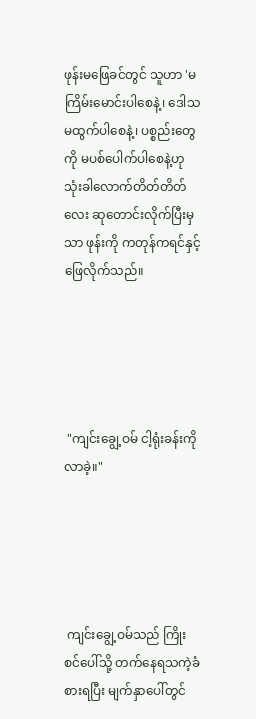ဖုန်းမဖြေခင်တွင် သူဟာ 'မကြိမ်းမောင်းပါစေနဲ့၊ ဒေါသမထွက်ပါစေနဲ့၊ ပစ္စည်းတွေကို မပစ်ပေါက်ပါစေနဲ့ဟု သုံးခါလောက်တိတ်တိတ်လေး ဆုတောင်းလိုက်ပြီးမှသာ ဖုန်းကို ကတုန်ကရင်နှင့် ဖြေလိုက်သည်။





 "ကျင်းချွေ့ဝမ် ငါ့ရုံးခန်းကိုလာခဲ့။"





 ကျင်းချွေ့ဝမ်သည် ကြိုးစင်ပေါ်သို့ တက်နေရသကဲ့ခံစားရပြီး မျက်နှာပေါ်တွင်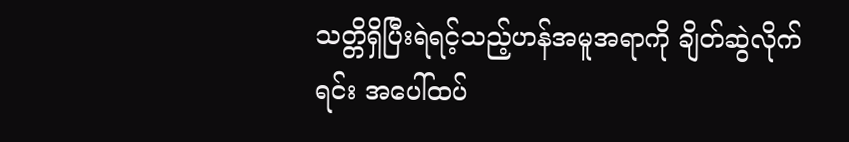သတ္တိရှိပြီးရဲရင့်သည့်ဟန်အမူအရာကို ချိတ်ဆွဲလိုက်ရင်း အပေါ်ထပ်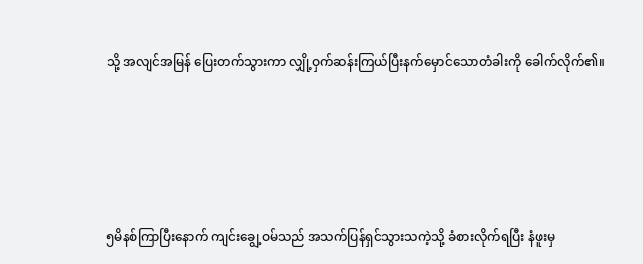သို့ အလျင်အမြန် ပြေးတက်သွားကာ လျှို့ဝှက်ဆန်းကြယ်ပြီးနက်မှောင်သောတံခါးကို ခေါက်လိုက်၏။





၅မိနစ်ကြာပြီးနောက် ကျင်းချွေ့ဝမ်သည် အသက်ပြန်ရှင်သွားသကဲ့သို့ ခံစားလိုက်ရပြီး နံဖူးမှ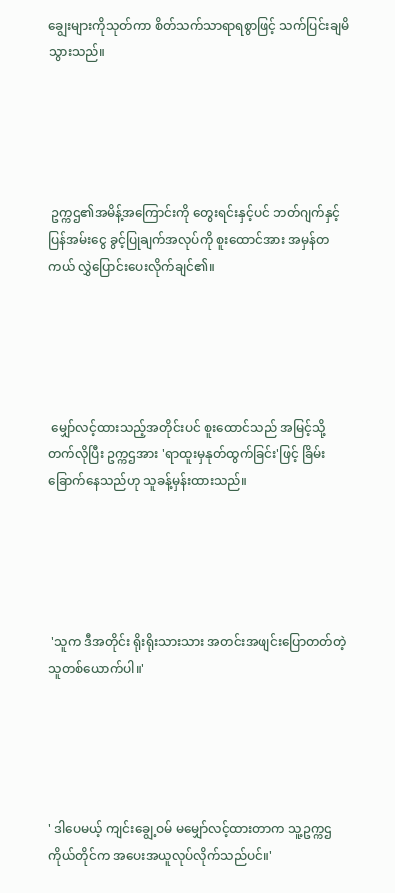ချွေးများကိုသုတ်ကာ စိတ်သက်သာရာရစွာဖြင့် သက်ပြင်းချမိသွားသည်။





 ဥက္ကဌ၏အမိန့်အကြောင်းကို တွေးရင်းနှင့်ပင် ဘတ်ဂျက်နှင့် ပြန်အမ်းငွေ ခွင့်ပြုချက်အလုပ်ကို စူးထောင်အား အမှန်တကယ် လွှဲပြောင်းပေးလိုက်ချင်၏။





 မျှော်လင့်ထားသည့်အတိုင်းပင် စူးထောင်သည် အမြင့်သို့တက်လိုပြီး ဥက္ကဌအား 'ရာထူးမှနုတ်ထွက်ခြင်း'ဖြင့် ခြိမ်းခြောက်နေသည်ဟု သူခန့်မှန်းထားသည်။





 'သူက ဒီအတိုင်း ရိုးရိုးသားသား အတင်းအဖျင်းပြောတတ်တဲ့ သူတစ်ယောက်ပါ။'





' ဒါပေမယ့် ကျင်းချွေ့ဝမ် မမျှော်လင့်ထားတာက သူ့ဥက္ကဌကိုယ်တိုင်က အပေးအယူလုပ်လိုက်သည်ပင်။'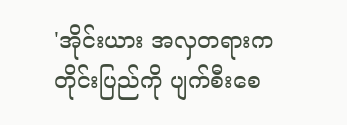'အိုင်းယား အလှတရားက တိုင်းပြည်ကို ပျက်စီးစေ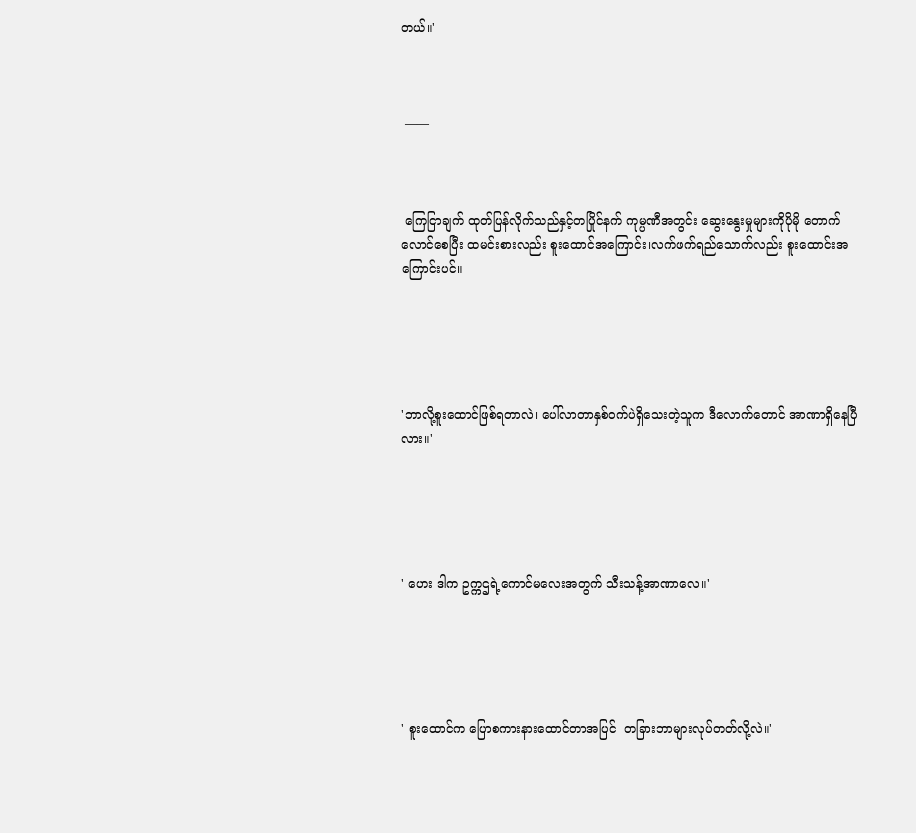တယ်။'



 ——



 ကြေငြာချက် ထုတ်ပြန်လိုက်သည်နှင့်တပြိုင်နက် ကုမ္ပဏီအတွင်း ဆွေးနွေးမှုများကိုပိုမို တောက်လောင်စေပြီး ထမင်းစားလည်း စူးထောင်အကြောင်း၊လက်ဖက်ရည်သောက်လည်း စူးထောင်းအကြောင်းပင်။





'ဘာလို့စူးထောင်ဖြစ်ရတာလဲ၊ ပေါ်လာတာနှစ်ဝက်ပဲရှိသေးတဲ့သူက ဒီလောက်တောင် အာဏာရှိနေပြီလား။'





' ဟေး ဒါက ဥက္ကဌရဲ့ကောင်မလေးအတွက် သီးသန့်အာဏာလေ။'





' စူးထောင်က ပြောစကားနားထောင်တာအပြင်  တခြားဘာများလုပ်တတ်လို့လဲ။'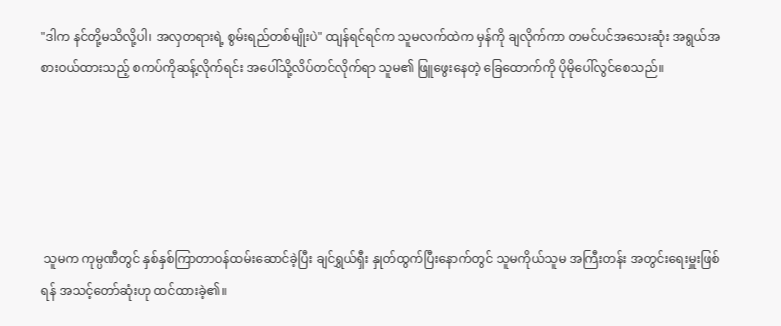"ဒါက နင်တို့မသိလို့ပါ၊ အလှတရားရဲ့ စွမ်းရည်တစ်မျိုးပဲ" ထျန်ရင်ရင်က သူမလက်ထဲက မှန်ကို ချလိုက်ကာ တမင်ပင်အသေးဆုံး အရွယ်အစားဝယ်ထားသည့် စကပ်ကိုဆန့်လိုက်ရင်း အပေါ်သို့လိပ်တင်လိုက်ရာ သူမ၏ ဖြူဖွေးနေတဲ့ ခြေထောက်ကို ပိုမိုပေါ်လွင်စေသည်။





 သူမက ကုမ္ပဏီတွင် နှစ်နှစ်ကြာတာဝန်ထမ်းဆောင်ခဲ့ပြီး ချင်ရွှယ်ရှီး နှုတ်ထွက်ပြီးနောက်တွင် သူမကိုယ်သူမ အကြီးတန်း အတွင်းရေးမှူးဖြစ်ရန် အသင့်တော်ဆုံးဟု ထင်ထားခဲ့၏။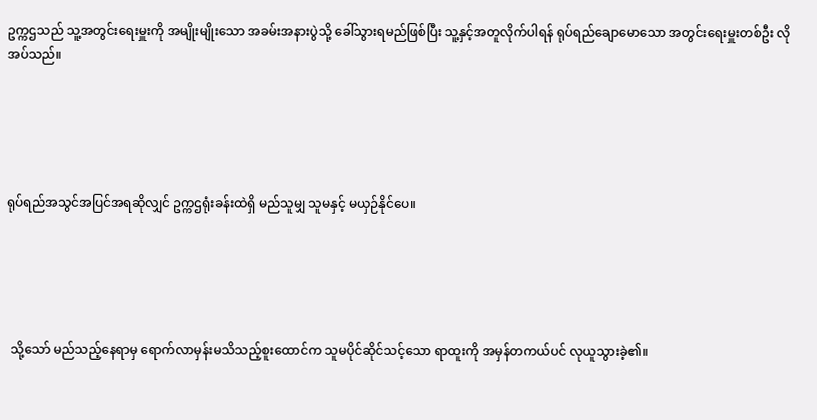ဥက္ကဌသည် သူ့အတွင်းရေးမှူးကို အမျိုးမျိုးသော အခမ်းအနားပွဲသို့ ခေါ်သွားရမည်ဖြစ်ပြီး သူ့နှင့်အတူလိုက်ပါရန် ရုပ်ရည်ချောမောသော အတွင်းရေးမှူးတစ်ဦး လိုအပ်သည်။





ရုပ်ရည်အသွင်အပြင်အရဆိုလျှင် ဥက္ကဌရုံးခန်းထဲရှိ မည်သူမျှ သူမနှင့် မယှဉ်နိုင်ပေ။





 သို့သော် မည်သည့်နေရာမှ ရောက်လာမှန်းမသိသည့်စူးထောင်က သူမပိုင်ဆိုင်သင့်သော ရာထူးကို အမှန်တကယ်ပင် လုယူသွားခဲ့၏။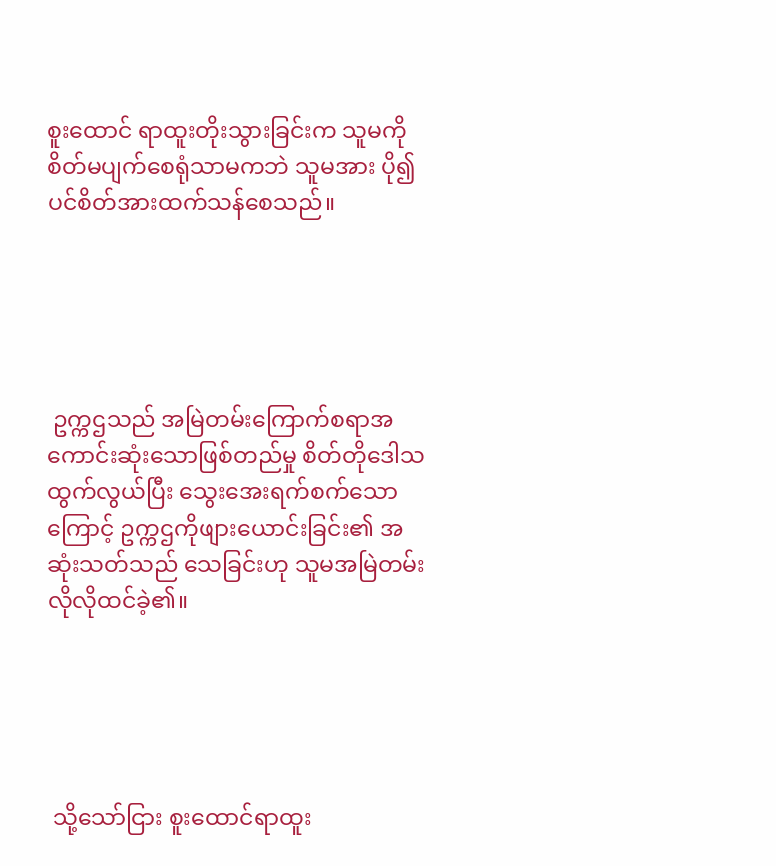စူးထောင် ရာထူးတိုးသွားခြင်းက သူမကိုစိတ်မပျက်စေရုံသာမကဘဲ သူမအား ပို၍ပင်စိတ်အားထက်သန်စေသည်။





 ဥက္ကဌသည် အမြဲတမ်းကြောက်စရာအကောင်းဆုံးသောဖြစ်တည်မှု စိတ်တိုဒေါသထွက်လွယ်ပြီး သွေးအေးရက်စက်သောကြောင့် ဥက္ကဌကိုဖျားယောင်းခြင်း၏ အဆုံးသတ်သည် သေခြင်းဟု သူမအမြဲတမ်းလိုလိုထင်ခဲ့၏။





 သို့သော်ငြား စူးထောင်ရာထူး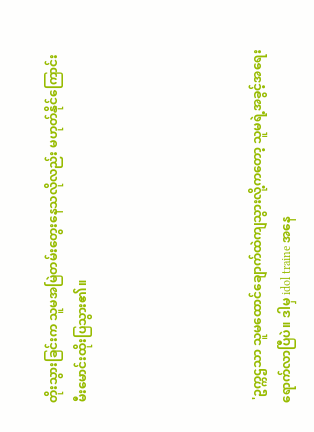တိုးသွားခြင်းက သူမအမြဲတမ်းတွေးနေသလိုလည်း မဟုတ်နိုင်ကြောင်း မီးမောင်းထိုးပြသွား၏။





 'ဥက္ကဌသာ သူမထောင်ချောက်ထဲကျသွားလို့ကတော့ သူမရဲ့အခွင့်အရေးရောက်လာပြီပဲ။ ဒါမှ idol traine အနေ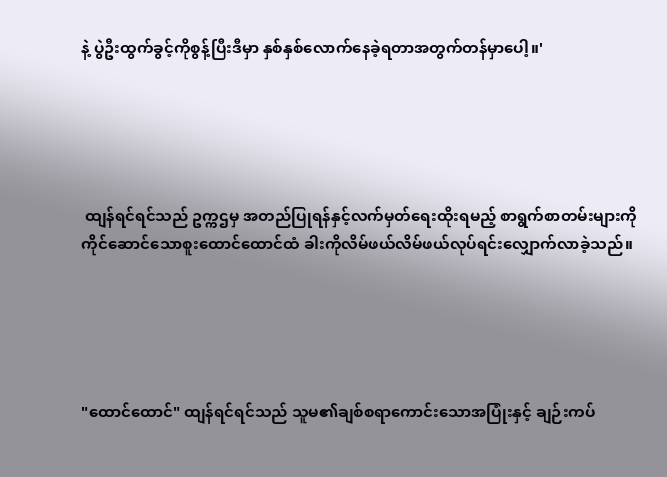နဲ့ ပွဲဦးထွက်ခွင့်ကိုစွန့်ပြီးဒီမှာ နှစ်နှစ်လောက်နေခဲ့ရတာအတွက်တန်မှာပေါ့။'





 ထျန်ရင်ရင်သည် ဥက္ကဌမှ အတည်ပြုရန်နှင့်လက်မှတ်ရေးထိုးရမည့် စာရွက်စာတမ်းများကို ကိုင်ဆောင်သောစူးထောင်ထောင်ထံ ခါးကိုလိမ်ဖယ်လိမ်ဖယ်လုပ်ရင်းလျှောက်လာခဲ့သည်။





"ထောင်ထောင်" ထျန်ရင်ရင်သည် သူမ၏ချစ်စရာကောင်းသောအပြုံးနှင့် ချဉ်းကပ်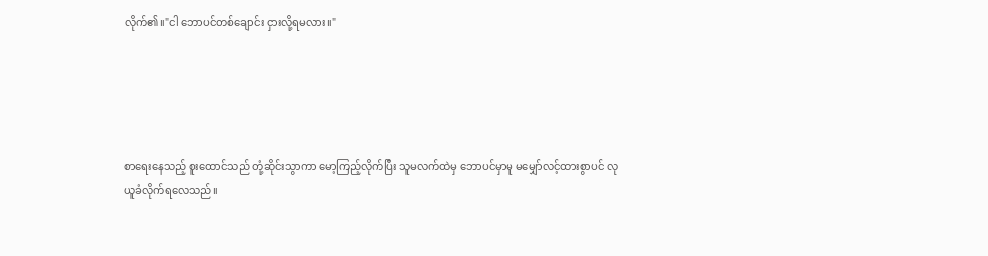လိုက်၏။"ငါ ဘောပင်တစ်ချောင်း ငှားလို့ရမလား။"





စာရေးနေသည့် စူးထောင်သည် တုံ့ဆိုင်းသွာကာ မော့ကြည့်လိုက်ပြီး သူမလက်ထဲမှ ဘောပင်မှာမူ မမျှော်လင့်ထားစွာပင် လုယူခံလိုက်ရလေသည်။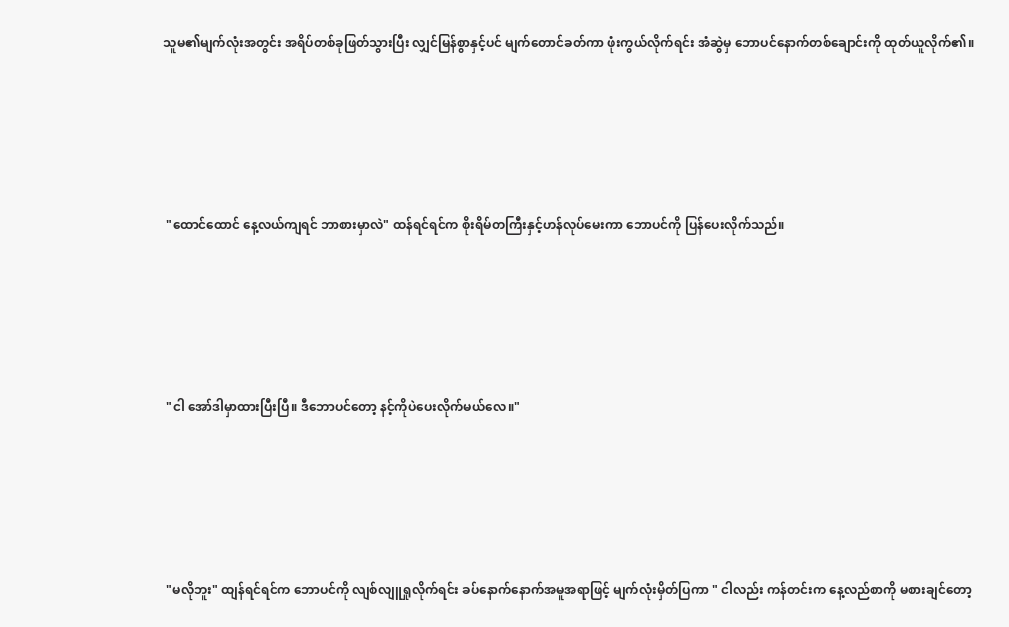သူမ၏မျက်လုံးအတွင်း အရိပ်တစ်ခုဖြတ်သွားပြီး လျှင်မြန်စွာနှင့်ပင် မျက်တောင်ခတ်ကာ ဖုံးကွယ်လိုက်ရင်း အံဆွဲမှ ဘောပင်နောက်တစ်ချောင်းကို ထုတ်ယူလိုက်၏။





 "ထောင်ထောင် နေ့လယ်ကျရင် ဘာစားမှာလဲ" ထန်ရင်ရင်က စိုးရိမ်တကြီးနှင့်ဟန်လုပ်မေးကာ ဘောပင်ကို ပြန်ပေးလိုက်သည်။





 "ငါ အော်ဒါမှာထားပြီးပြီ။ ဒီဘောပင်တော့ နင့်ကိုပဲပေးလိုက်မယ်လေ။"





 "မလိုဘူး" ထျန်ရင်ရင်က ဘောပင်ကို လျစ်လျူရှုလိုက်ရင်း ခပ်နောက်နောက်အမူအရာဖြင့် မျက်လုံးမှိတ်ပြကာ " ငါလည်း ကန်တင်းက နေ့လည်စာကို မစားချင်တော့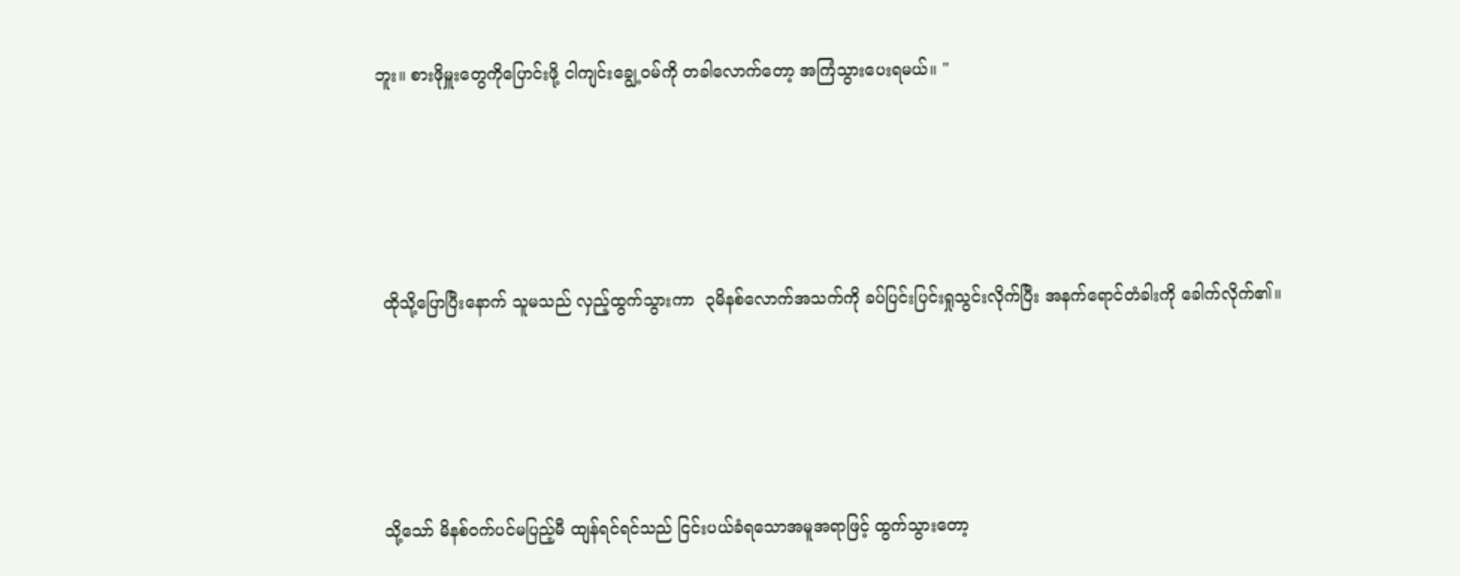ဘူး။ စားဖိုမှူးတွေကိုပြောင်းဖို့ ငါကျင်းချွေ့ဝမ်ကို တခါလောက်တော့ အကြံသွားပေးရမယ်။ "





 ထိုသို့ပြောပြီးနောက် သူမသည် လှည့်ထွက်သွားကာ  ၃မိနစ်လောက်အသက်ကို ခပ်ပြင်းပြင်းရှုသွင်းလိုက်ပြီး အနက်ရောင်တံခါးကို ခေါက်လိုက်၏။





 သို့သော် မိနစ်ဝက်ပင်မပြည့်မီ ထျန်ရင်ရင်သည် ငြင်းပယ်ခံရသောအမူအရာဖြင့် ထွက်သွားတော့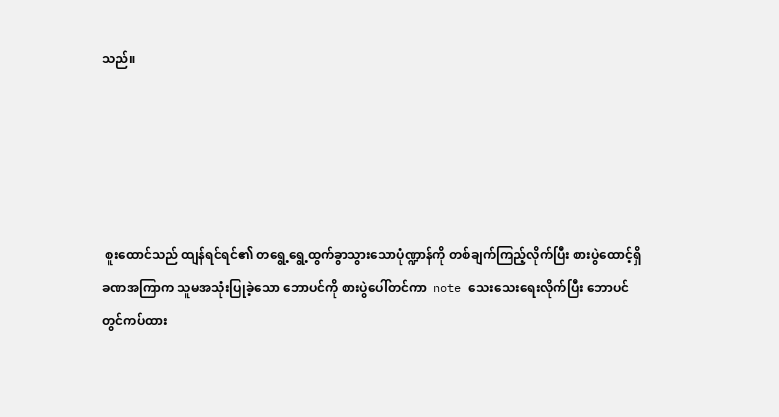သည်။





 စူးထောင်သည် ထျန်ရင်ရင်၏ တရွေ့ရွေ့ထွက်ခွာသွားသောပုံဏ္ဍာန်ကို တစ်ချက်ကြည့်လိုက်ပြီး စားပွဲထောင့်ရှိ ခဏအကြာက သူမအသုံးပြုခဲ့သော ဘောပင်ကို စားပွဲပေါ်တင်ကာ  note သေးသေးရေးလိုက်ပြီး ဘောပင်တွင်ကပ်ထား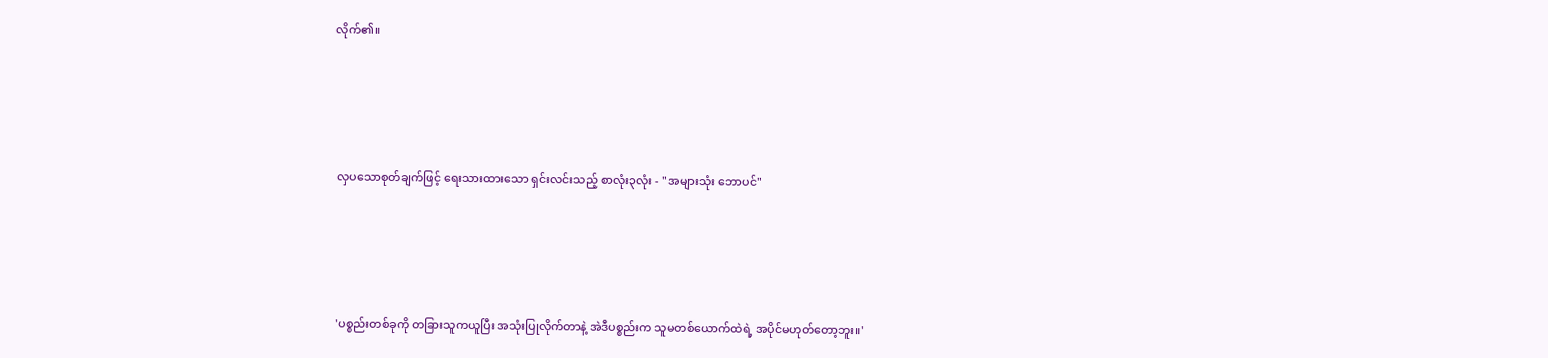လိုက်၏။





 လှပသောစုတ်ချက်ဖြင့် ရေးသားထားသော ရှင်းလင်းသည့် စာလုံး၃လုံး - "အများသုံး ဘောပင်"





 'ပစ္စည်းတစ်ခုကို တခြားသူကယူပြီး အသုံးပြုလိုက်တာနဲ့ အဲဒီပစ္စည်းက သူမတစ်ယောက်ထဲရဲ့ အပိုင်မဟုတ်တော့ဘူး။'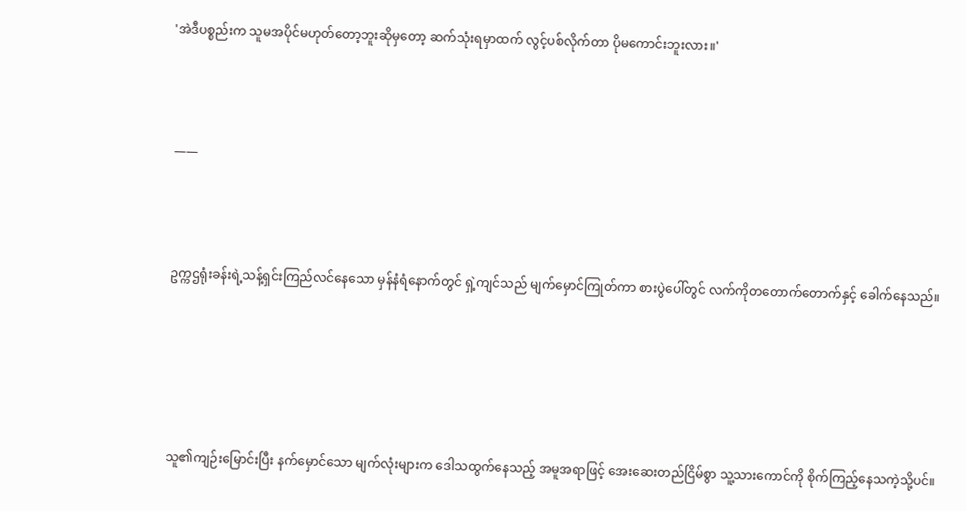'အဲဒီပစ္စည်းက သူမအပိုင်မဟုတ်တော့ဘူးဆိုမှတော့ ဆက်သုံးရမှာထက် လွင့်ပစ်လိုက်တာ ပိုမကောင်းဘူးလား။'



 ——



 ဥက္ကဌရုံးခန်းရဲ့သန့်ရှင်းကြည်လင်နေသော မှန်နံရံနောက်တွင် ရှဲ့ကျင်သည် မျက်မှောင်ကြုတ်ကာ စားပွဲပေါ်တွင် လက်ကိုတတောက်တောက်နှင့် ခေါက်နေသည်။





 သူ၏ကျဉ်းမြောင်းပြီး နက်မှောင်သော မျက်လုံးများက ဒေါသထွက်နေသည့် အမူအရာဖြင့် အေးဆေးတည်ငြိမ်စွာ သူ့သားကောင်ကို စိုက်ကြည့်နေသကဲ့သို့ပင်။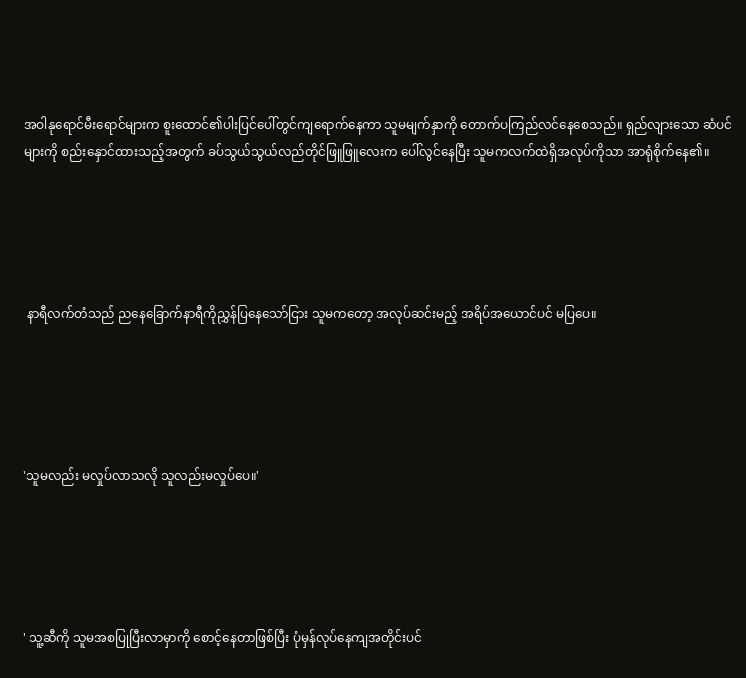အဝါနုရောင်မီးရောင်များက စူးထောင်၏ပါးပြင်ပေါ်တွင်ကျရောက်နေကာ သူမမျက်နှာကို တောက်ပကြည်လင်နေစေသည်။ ရှည်လျားသော ဆံပင်များကို စည်းနှောင်ထားသည့်အတွက် ခပ်သွယ်သွယ်လည်တိုင်ဖြူဖြူလေးက ပေါ်လွင်နေပြီး သူမကလက်ထဲရှိအလုပ်ကိုသာ အာရုံစိုက်နေ၏။





 နာရီလက်တံသည် ညနေခြောက်နာရီကိုညွှန်ပြနေသော်ငြား သူမကတော့ အလုပ်ဆင်းမည့် အရိပ်အယောင်ပင် မပြပေ။





'သူမလည်း မလှုပ်လာသလို သူလည်းမလှုပ်ပေ။'





' သူ့ဆီကို သူမအစပြုပြီးလာမှာကို စောင့်နေတာဖြစ်ပြီး ပုံမှန်လုပ်နေကျအတိုင်းပင်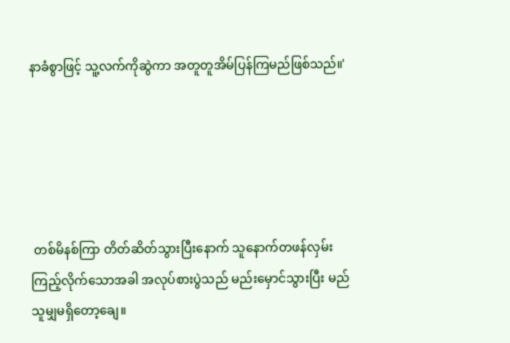နာခံစွာဖြင့် သူ့လက်ကိုဆွဲကာ အတူတူအိမ်ပြန်ကြမည်ဖြစ်သည်။'





 တစ်မိနစ်ကြာ တိတ်ဆိတ်သွားပြီးနောက် သူနောက်တဖန်လှမ်းကြည့်လိုက်သောအခါ အလုပ်စားပွဲသည် မည်းမှောင်သွားပြီး မည်သူမျှမရှိတော့ချေ။